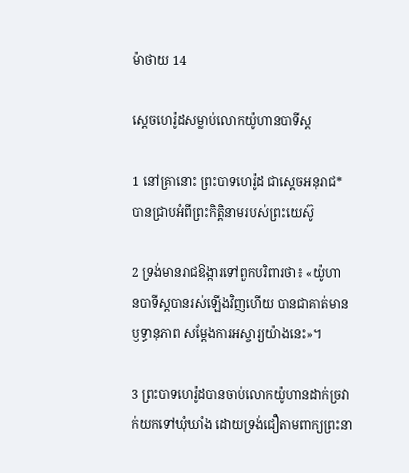ម៉ាថាយ 14

ស្ដេចហេរ៉ូដសម្លាប់លោកយ៉ូហាន‌បាទីស្ដ

1 នៅគ្រានោះ ព្រះ‌បាទហេរ៉ូដ ជាស្ដេចអនុ‌រាជ* បានជ្រាបអំពីព្រះ‌កិត្តិនាមរបស់ព្រះ‌យេស៊ូ

2 ទ្រង់មានរាជ‌ឱង្ការទៅពួកបរិពារថា៖ «យ៉ូហាន‌បាទីស្ដបានរស់ឡើងវិញហើយ បានជាគាត់មានឫទ្ធា‌នុភាព សម្តែងការអស្ចារ្យយ៉ាងនេះ»។

3 ព្រះ‌បាទហេរ៉ូដបានចាប់លោកយ៉ូហានដាក់ច្រវាក់យកទៅឃុំ‌ឃាំង ដោយទ្រង់ជឿតាមពាក្យព្រះ‌នា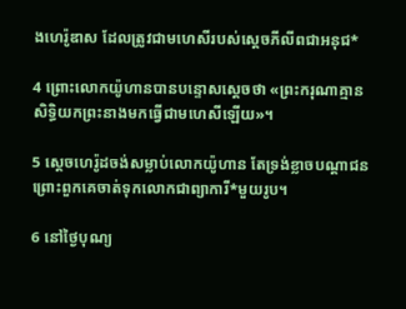ងហេរ៉ូ‌ឌាស ដែលត្រូវជាមហេសីរបស់ស្ដេចភីលីពជាអនុជ*

4 ព្រោះលោកយ៉ូហានបានបន្ទោសស្ដេចថា «ព្រះ‌ករុណាគ្មានសិទ្ធិយកព្រះ‌នាងមកធ្វើជាមហេសីឡើយ»។

5 ស្ដេចហេរ៉ូដចង់សម្លាប់លោកយ៉ូហាន តែទ្រង់ខ្លាចបណ្ដា‌ជន ព្រោះពួកគេចាត់ទុកលោកជាព្យាការី*មួយរូប។

6 នៅថ្ងៃបុណ្យ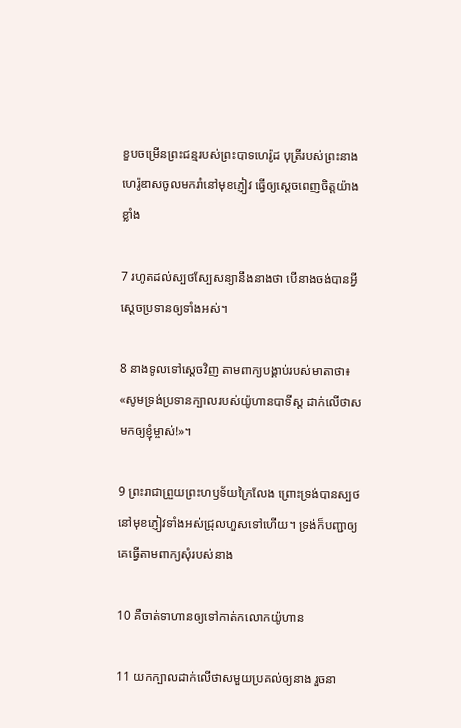ខួបចម្រើនព្រះ‌ជន្មរបស់ព្រះ‌បាទហេរ៉ូដ បុត្រីរបស់ព្រះ‌នាងហេរ៉ូ‌ឌាសចូលមករាំនៅមុខភ្ញៀវ ធ្វើឲ្យស្ដេចពេញចិត្តយ៉ាងខ្លាំង

7 រហូតដល់ស្បថ‌ស្បែសន្យានឹងនាងថា បើនាងចង់បានអ្វី ស្ដេចប្រទានឲ្យទាំងអស់។

8 នាងទូលទៅស្ដេចវិញ តាមពាក្យបង្គាប់របស់មាតាថា៖ «សូមទ្រង់ប្រទានក្បាលរបស់យ៉ូហាន‌បាទីស្ដ ដាក់លើថាសមកឲ្យខ្ញុំម្ចាស់!»។

9 ព្រះ‌រាជាព្រួយព្រះ‌ហឫទ័យក្រៃ‌លែង ព្រោះទ្រង់បានស្បថនៅមុខភ្ញៀវទាំងអស់ជ្រុលហួសទៅហើយ។ ទ្រង់ក៏បញ្ជាឲ្យគេធ្វើតាមពាក្យសុំរបស់នាង

10 គឺចាត់ទាហានឲ្យទៅកាត់កលោកយ៉ូហាន

11 យកក្បាលដាក់លើថាសមួយប្រគល់ឲ្យនាង រួចនា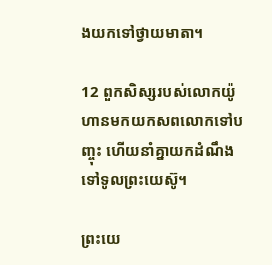ងយកទៅថ្វាយមាតា។

12 ពួកសិស្សរបស់លោកយ៉ូហានមកយកសពលោកទៅបញ្ចុះ ហើយនាំគ្នាយកដំណឹងទៅទូលព្រះ‌យេស៊ូ។

ព្រះ‌យេ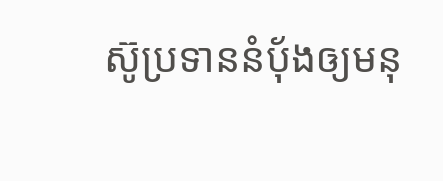ស៊ូប្រទាននំប៉័ងឲ្យមនុ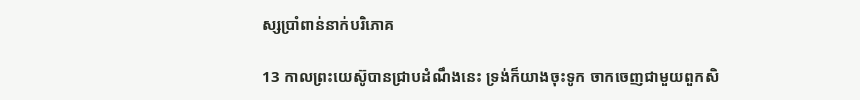ស្សប្រាំពាន់នាក់បរិភោគ

13 កាលព្រះ‌យេស៊ូបានជ្រាបដំណឹងនេះ ទ្រង់ក៏យាងចុះទូក ចាកចេញជាមួយពួកសិ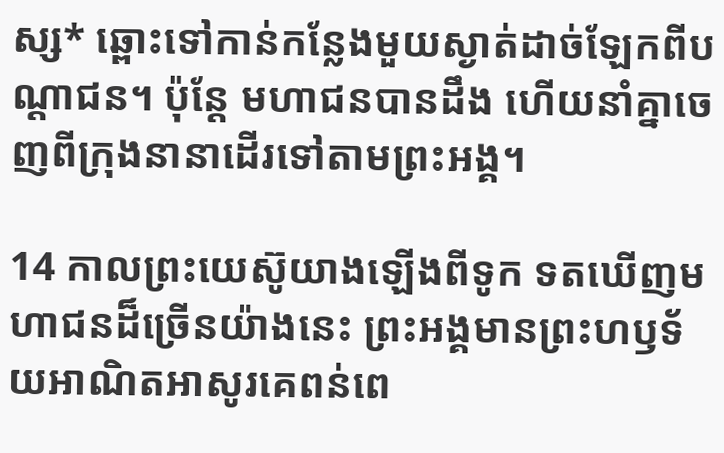ស្ស* ឆ្ពោះទៅកាន់កន្លែងមួយស្ងាត់ដាច់ឡែកពីបណ្ដា‌ជន។ ប៉ុន្តែ មហា‌ជនបានដឹង ហើយនាំគ្នាចេញពីក្រុងនានាដើរទៅតាមព្រះ‌អង្គ។

14 កាលព្រះ‌យេស៊ូយាងឡើងពីទូក ទតឃើញមហា‌ជនដ៏ច្រើនយ៉ាងនេះ ព្រះ‌អង្គមានព្រះ‌ហឫទ័យអាណិត‌អាសូរគេពន់ពេ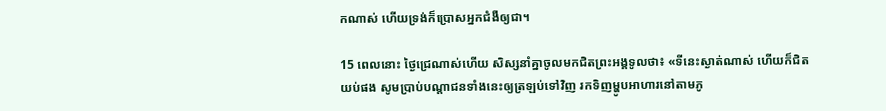កណាស់ ហើយទ្រង់ក៏ប្រោសអ្នកជំងឺឲ្យជា។

15 ពេលនោះ ថ្ងៃជ្រេណាស់ហើយ សិស្សនាំគ្នាចូលមកជិតព្រះ‌អង្គទូលថា៖ «ទីនេះស្ងាត់ណាស់ ហើយក៏ជិតយប់ផង សូមប្រាប់បណ្ដា‌ជនទាំងនេះឲ្យត្រឡប់ទៅវិញ រកទិញម្ហូបអាហារនៅតាមភូ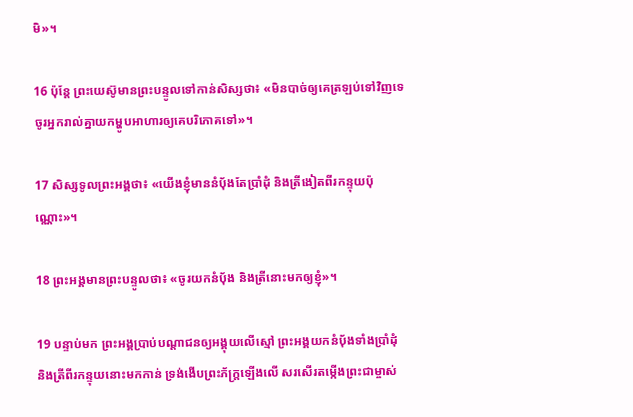មិ»។

16 ប៉ុន្តែ ព្រះ‌យេស៊ូមានព្រះ‌បន្ទូលទៅកាន់សិស្សថា៖ «មិនបាច់ឲ្យគេត្រឡប់ទៅវិញទេ ចូរអ្នករាល់គ្នាយកម្ហូបអាហារឲ្យគេបរិភោគទៅ»។

17 សិស្សទូលព្រះ‌អង្គថា៖ «យើងខ្ញុំមាននំប៉័ងតែប្រាំដុំ និងត្រី‌ងៀតពីរកន្ទុយប៉ុណ្ណោះ»។

18 ព្រះ‌អង្គមានព្រះ‌បន្ទូលថា៖ «ចូរយកនំប៉័ង និងត្រីនោះមកឲ្យខ្ញុំ»។

19 បន្ទាប់មក ព្រះ‌អង្គប្រាប់បណ្ដា‌ជនឲ្យអង្គុយលើស្មៅ ព្រះ‌អង្គយកនំប៉័ងទាំងប្រាំដុំ និងត្រីពីរកន្ទុយនោះមកកាន់ ទ្រង់ងើបព្រះ‌ភ័ក្ត្រឡើងលើ សរ‌សើរតម្កើងព្រះ‌ជាម្ចាស់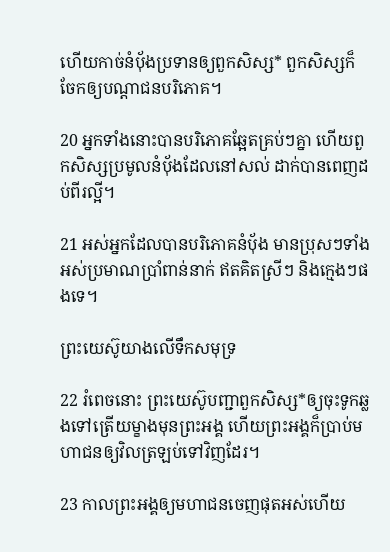ហើយកាច់នំប៉័ងប្រទានឲ្យពួកសិស្ស* ពួកសិស្សក៏ចែកឲ្យបណ្ដា‌ជនបរិភោគ។

20 អ្នកទាំងនោះបានបរិភោគឆ្អែតគ្រប់ៗគ្នា ហើយពួកសិស្សប្រមូលនំប៉័ងដែលនៅសល់ ដាក់បានពេញដប់‌ពីរល្អី។

21 អស់អ្នកដែលបានបរិភោគនំប៉័ង មានប្រុសៗទាំងអស់ប្រមាណប្រាំ‌ពាន់នាក់ ឥតគិតស្រីៗ និងក្មេងៗផងទេ។

ព្រះ‌យេស៊ូយាងលើទឹកសមុទ្រ

22 រំពេចនោះ ព្រះ‌យេស៊ូបញ្ជាពួកសិស្ស*ឲ្យចុះទូកឆ្លងទៅត្រើយម្ខាងមុនព្រះ‌អង្គ ហើយព្រះ‌អង្គក៏ប្រាប់មហា‌ជនឲ្យវិលត្រឡប់ទៅវិញដែរ។

23 កាលព្រះ‌អង្គឲ្យមហា‌ជនចេញផុតអស់ហើយ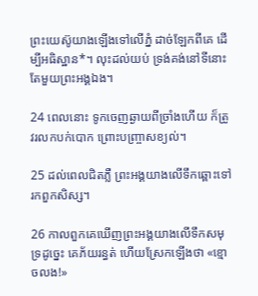ព្រះ‌យេស៊ូយាងឡើងទៅលើភ្នំ ដាច់ឡែកពីគេ ដើម្បីអធិស្ឋាន*។ លុះដល់យប់ ទ្រង់គង់នៅទីនោះតែមួយព្រះ‌អង្គឯង។

24 ពេលនោះ ទូកចេញឆ្ងាយពីច្រាំងហើយ ក៏ត្រូវរលកបក់បោក ព្រោះបញ្ច្រាសខ្យល់។

25 ដល់ពេលជិតភ្លឺ ព្រះ‌អង្គយាងលើទឹកឆ្ពោះទៅរកពួកសិស្ស។

26 កាលពួកគេឃើញព្រះ‌អង្គយាងលើទឹកសមុទ្រដូច្នេះ គេភ័យរន្ធត់ ហើយស្រែកឡើងថា «ខ្មោចលង!»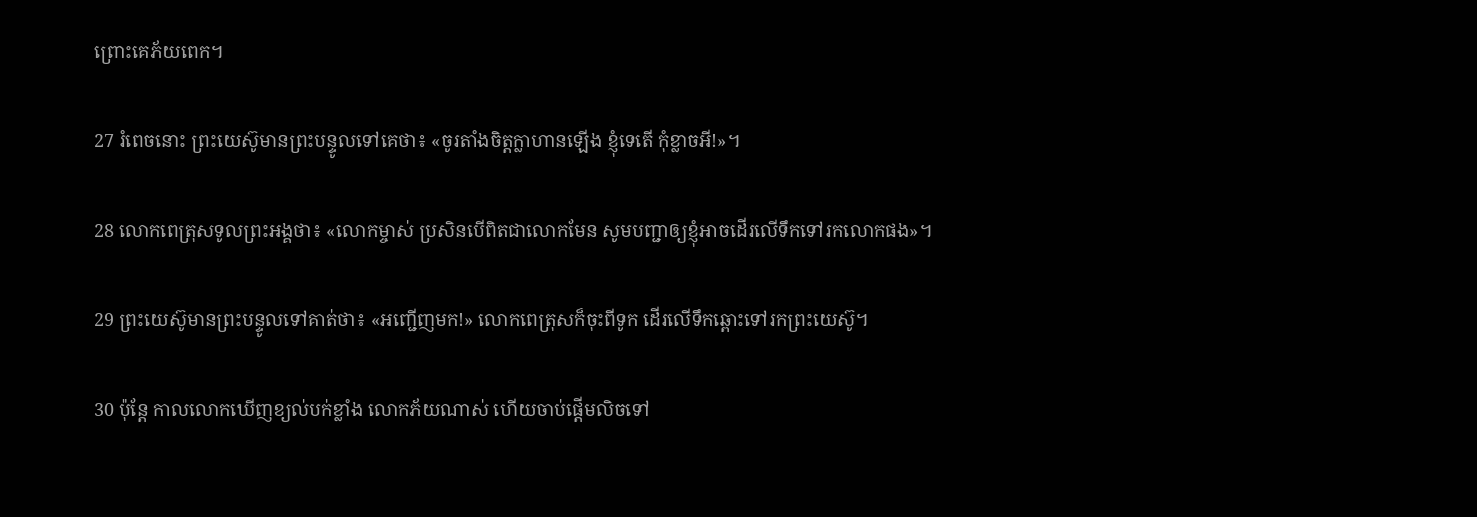ព្រោះគេភ័យពេក។

27 រំពេចនោះ ព្រះ‌យេស៊ូមានព្រះ‌បន្ទូលទៅគេថា៖ «ចូរតាំងចិត្តក្លាហានឡើង ខ្ញុំទេតើ កុំខ្លាចអី!»។

28 លោកពេត្រុសទូលព្រះ‌អង្គថា៖ «លោកម្ចាស់ ប្រសិនបើពិតជាលោកមែន សូមបញ្ជាឲ្យខ្ញុំអាចដើរលើទឹកទៅរកលោកផង»។

29 ព្រះ‌យេស៊ូមានព្រះ‌បន្ទូលទៅគាត់ថា៖ «អញ្ជើញមក!» លោកពេត្រុសក៏ចុះពីទូក ដើរលើទឹកឆ្ពោះទៅរកព្រះ‌យេស៊ូ។

30 ប៉ុន្តែ កាលលោកឃើញខ្យល់បក់ខ្លាំង លោកភ័យណាស់ ហើយចាប់ផ្ដើមលិចទៅ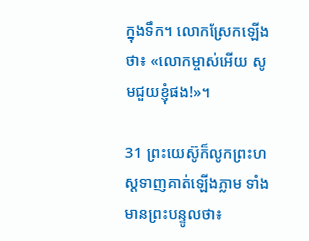ក្នុងទឹក។ លោកស្រែកឡើងថា៖ «លោកម្ចាស់អើយ សូមជួយខ្ញុំផង!»។

31 ព្រះ‌យេស៊ូក៏លូកព្រះ‌ហស្ដទាញគាត់ឡើងភ្លាម ទាំងមានព្រះ‌បន្ទូលថា៖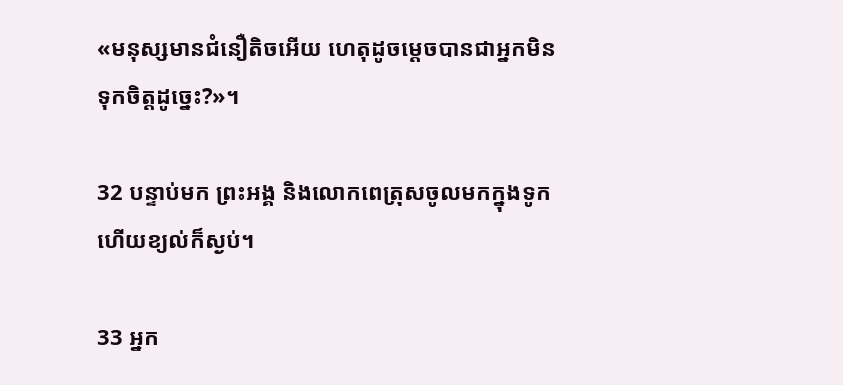«មនុស្សមានជំនឿតិចអើយ ហេតុដូចម្ដេចបានជាអ្នកមិនទុកចិត្តដូច្នេះ?»។

32 បន្ទាប់មក ព្រះ‌អង្គ និងលោកពេត្រុសចូលមកក្នុងទូក ហើយខ្យល់ក៏ស្ងប់។

33 អ្នក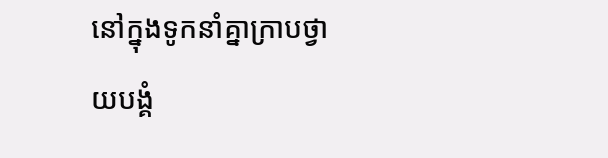នៅក្នុងទូកនាំគ្នាក្រាបថ្វាយ‌បង្គំ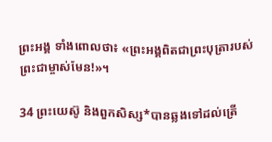ព្រះ‌អង្គ ទាំងពោលថា៖ «ព្រះ‌អង្គពិតជាព្រះ‌បុត្រារបស់ព្រះ‌ជាម្ចាស់មែន!»។

34 ព្រះ‌យេស៊ូ និងពួកសិស្ស*បានឆ្លងទៅដល់ត្រើ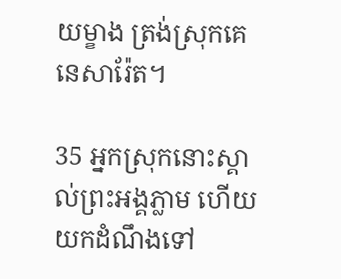យម្ខាង ត្រង់ស្រុកគេនេ‌សារ៉ែត។

35 អ្នកស្រុកនោះស្គាល់ព្រះ‌អង្គភ្លាម ហើយយកដំណឹងទៅ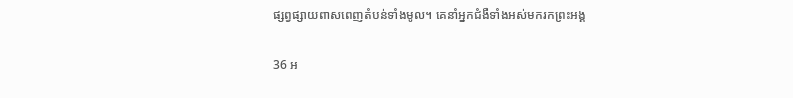ផ្សព្វ‌ផ្សាយពាស‌ពេញតំបន់ទាំងមូល។ គេនាំអ្នកជំងឺទាំងអស់មករកព្រះ‌អង្គ

36 អ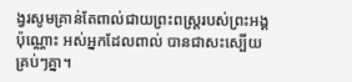ង្វរសូមគ្រាន់តែពាល់ជាយព្រះ‌ពស្ដ្ររបស់ព្រះ‌អង្គប៉ុណ្ណោះ អស់អ្នកដែលពាល់ បានជាសះ‌ស្បើយ គ្រប់ៗគ្នា។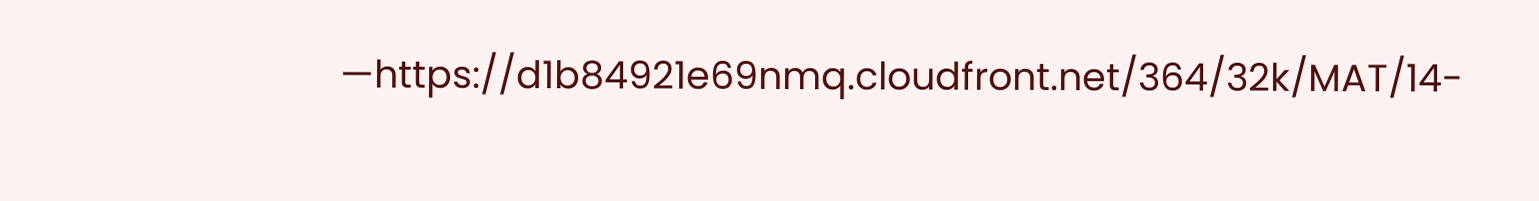—https://d1b84921e69nmq.cloudfront.net/364/32k/MAT/14-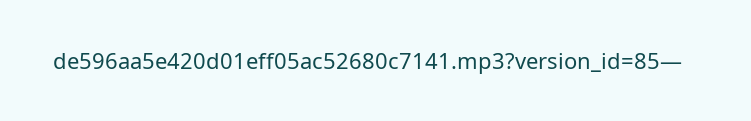de596aa5e420d01eff05ac52680c7141.mp3?version_id=85—